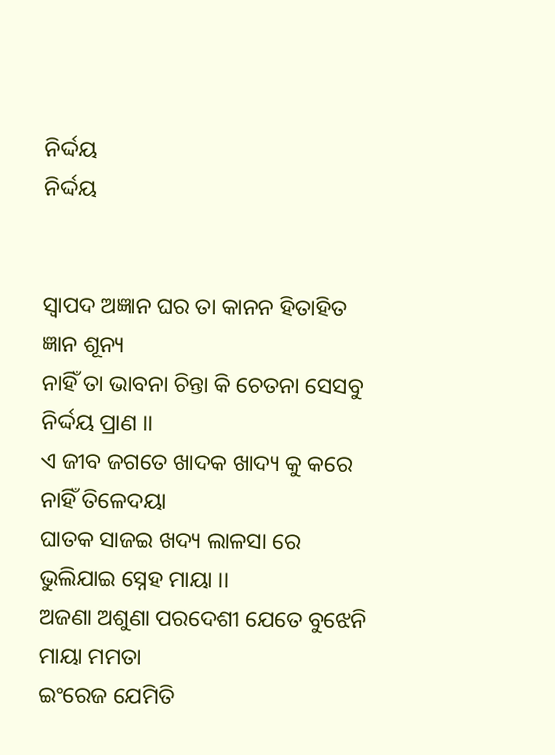ନିର୍ଦ୍ଦୟ
ନିର୍ଦ୍ଦୟ


ସ୍ଵାପଦ ଅଜ୍ଞାନ ଘର ତା କାନନ ହିତାହିତ ଜ୍ଞାନ ଶୂନ୍ୟ
ନାହିଁ ତା ଭାବନା ଚିନ୍ତା କି ଚେତନା ସେସବୁ ନିର୍ଦ୍ଦୟ ପ୍ରାଣ ।।
ଏ ଜୀବ ଜଗତେ ଖାଦକ ଖାଦ୍ୟ କୁ କରେ ନାହିଁ ତିଳେଦୟା
ଘାତକ ସାଜଇ ଖଦ୍ୟ ଲାଳସା ରେ ଭୁଲିଯାଇ ସ୍ନେହ ମାୟା ।।
ଅଜଣା ଅଶୁଣା ପରଦେଶୀ ଯେତେ ବୁଝେନି ମାୟା ମମତା
ଇଂରେଜ ଯେମିତି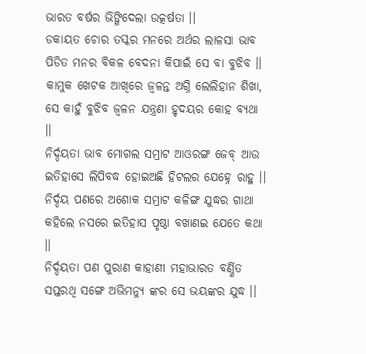ଭାରତ ବର୍ଷର ଭିଙ୍ଗିଦେଲା ଉତ୍କର୍ଷତା ।।
ଡକାୟତ ଚୋର ତସ୍କର ମନରେ ଅର୍ଥର ଲାଳସା ଭାବ
ପିଡିତ ମନର ବିକଳ ବେଦନା କିପାଇଁ ସେ ବା ବୁଝିବ ।।
କାମୁକ ଖେଟକ ଆଖିରେ ଜ୍ଵଳନ୍ତ ଅଗ୍ନି ଲେଲିହାନ ଶିଖା,
ସେ କାହୁଁ ବୁଝିବ ଜ୍ଵଳନ ଯନ୍ତ୍ରଣା ହୃଦୟର କୋହ ବ୍ୟଥା ।।
ନିର୍ଦ୍ଦୟତା ଭାବ ମୋଗଲ ସମ୍ରାଟ ଆଓରଙ୍ଗ ଜେବ୍ ଆଉ
ଇତିହାସେ ଲିପିବଦ୍ଧ ହୋଇଅଛି ହିଟଲର ଯେହ୍ନେ ରାହୁ ।।
ନିର୍ଦ୍ଦୟ ପଣରେ ଅଶୋକ ସମ୍ରାଟ କଳିଙ୍ଗ ଯୁଦ୍ଧର ଗାଥା
କହିଲେ ନସରେ ଇତିହାସ ପୃଷ୍ଠା ବଖାଣଇ ଯେତେ କଥା ।।
ନିର୍ଦ୍ଦୟତା ପଣ ପୁରାଣ କାହାଣୀ ମହାଭାରତ ବର୍ଣ୍ଣିତ
ସପ୍ତରଥି ସଙ୍ଗେ ଅଭିମନ୍ୟୁ ଙ୍କର ସେ ଭୟଙ୍କର ଯୁଦ୍ଧ ।।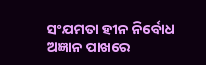ସଂଯମତା ହୀନ ନିର୍ବୋଧ ଅଜ୍ଞାନ ପାଖରେ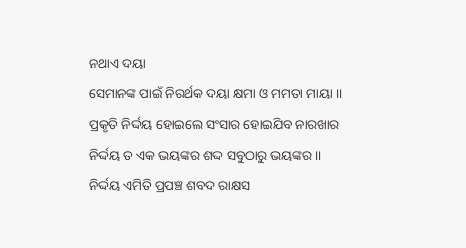ନଥାଏ ଦୟା
ସେମାନଙ୍କ ପାଇଁ ନିରର୍ଥକ ଦୟା କ୍ଷମା ଓ ମମତା ମାୟା ।।
ପ୍ରକୃତି ନିର୍ଦ୍ଦୟ ହୋଇଲେ ସଂସାର ହୋଇଯିବ ନାରଖାର
ନିର୍ଦ୍ଦୟ ତ ଏକ ଭୟଙ୍କର ଶଦ୍ଦ ସବୁଠାରୁ ଭୟଙ୍କର ।।
ନିର୍ଦ୍ଦୟ ଏମିତି ପ୍ରପଞ୍ଚ ଶବଦ ରାକ୍ଷସ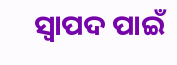ସ୍ଵାପଦ ପାଇଁ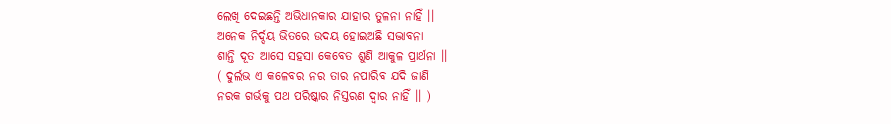ଲେଖି ଦେଇଛନ୍ତି ଅଭିଧାନକାର ଯାହାର ତୁଳନା ନାହିଁ ।।
ଅନେକ ନିର୍ଦ୍ଦୟ ଭିତରେ ଉଦୟ ହୋଇଅଛି ସଦ୍ଭାବନା
ଶାନ୍ତି ଦୂତ ଆସେ ସହସା କେବେତ ଶୁଣି ଆକୁଳ ପ୍ରାର୍ଥନା ।।
( ଦୁର୍ଲଭ ଏ କଳେବର ନର ତାର ନପାରିବ ଯଦି ଜାଣି
ନରକ ଗର୍ଭକୁ ପଥ ପରିଷ୍କାର ନିସ୍ତରଣ ଦ୍ବାର ନାହିଁ ।। )